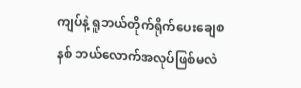ကျပ်နဲ့ ရူဘယ်တိုက်ရိုက်ပေးချေစနစ် ဘယ်လောက်အလုပ်ဖြစ်မလဲ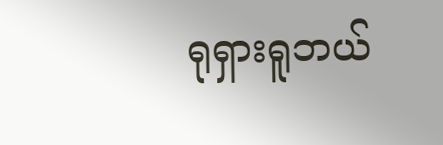ရုရှားရူဘယ်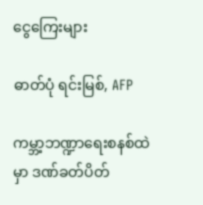ငွေကြေးများ

ဓာတ်ပုံ ရင်းမြစ်, AFP

ကမ္ဘာ့ဘဏ္ဍာရေးစနစ်ထဲမှာ ‌ဒဏ်ခတ်ပိတ်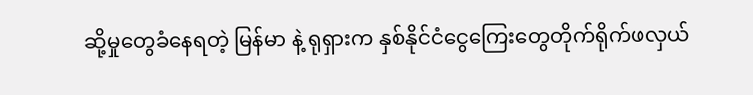ဆို့မှုတွေခံနေရတဲ့ မြန်မာ နဲ့ ရုရှားက နှစ်နိုင်ငံငွေကြေးတွေတိုက်ရိုက်ဖလှယ်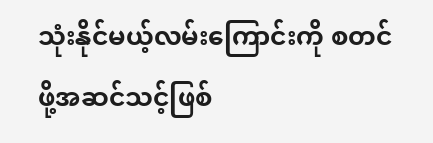သုံးနိုင်မယ့်လမ်းကြောင်းကို စတင်ဖို့အဆင်သင့်ဖြစ်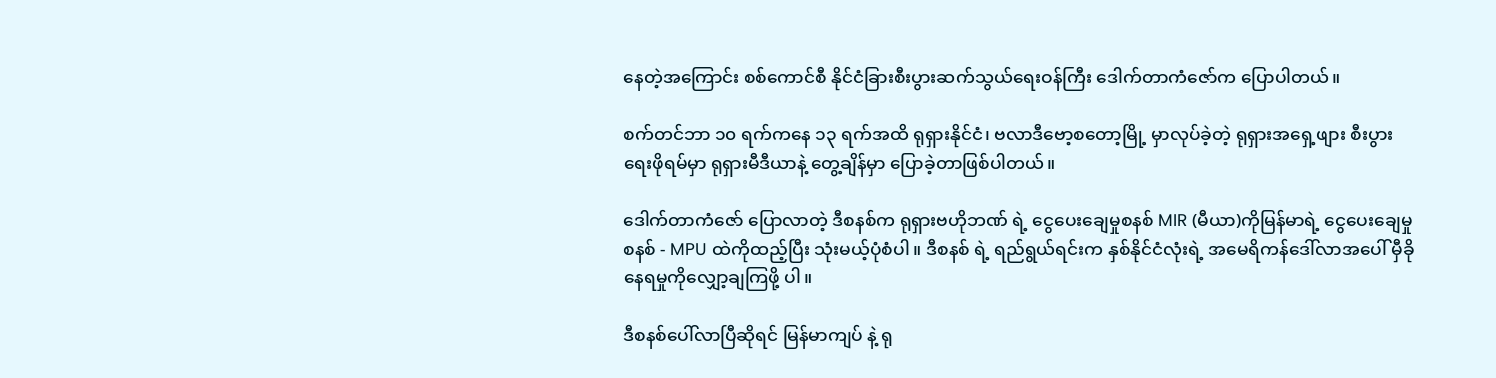နေတဲ့အကြောင်း စစ်ကောင်စီ နိုင်ငံခြားစီးပွားဆက်သွယ်ရေးဝန်ကြီး ဒေါက်တာကံဇော်က ပြောပါတယ်။

စက်တင်ဘာ ၁၀ ရက်ကနေ ၁၃ ရက်အထိ ရုရှားနိုင်ငံ၊ ဗလာဒီဗော့စတော့မြို့ မှာလုပ်ခဲ့တဲ့ ရုရှားအရှေ့ဖျား စီးပွားရေးဖိုရမ်မှာ ရုရှားမီဒီယာနဲ့ တွေ့ချိန်မှာ ပြောခဲ့တာဖြစ်ပါတယ်။

ဒေါက်တာကံဇော် ‌ပြော‌လာတဲ့ ဒီစနစ်က ရုရှားဗဟိုဘဏ် ရဲ့ ငွေပေးချေမှုစနစ် MIR (မီယာ)ကိုမြန်မာရဲ့ ငွေပေးချေမှုစနစ် - MPU ထဲကိုထည့်ပြီး သုံးမယ့်ပုံစံပါ။ ဒီစနစ် ရဲ့ ရည်ရွယ်ရင်းက နှစ်နိုင်ငံလုံးရဲ့ အမေရိကန်ဒေါ်လာအပေါ် မှီခိုနေရမှုကိုလျှော့ချကြဖို့ ပါ။

ဒီစနစ်ပေါ်လာပြီဆိုရင် မြန်မာကျပ် နဲ့ ရု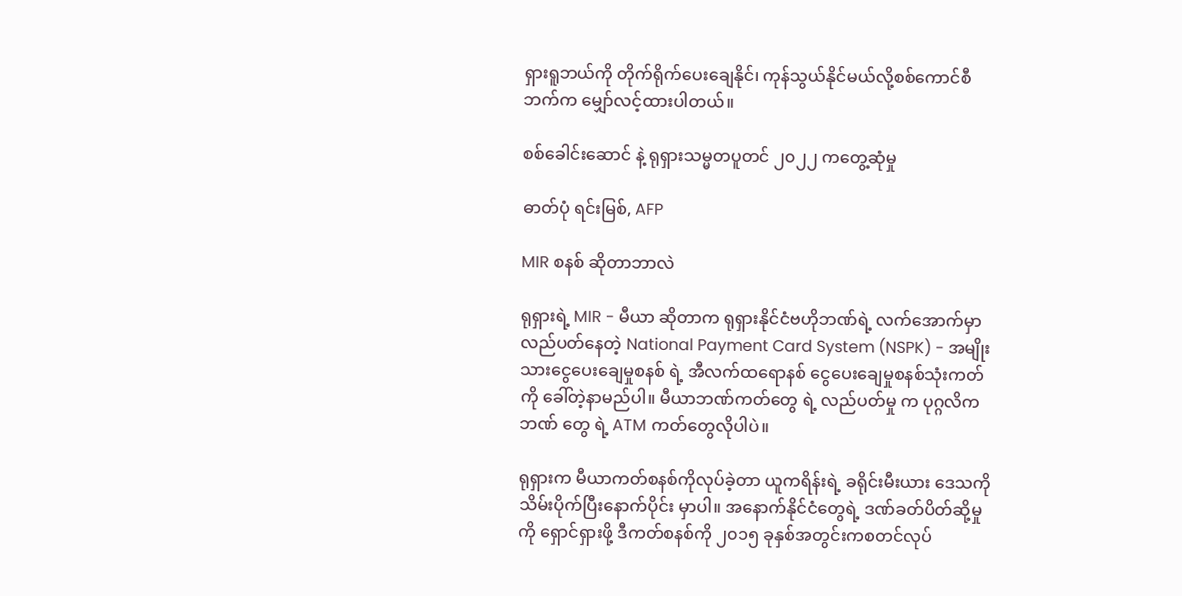ရှားရူဘယ်ကို တိုက်ရိုက်ပေးချေနိုင်၊ ကုန်သွယ်နိုင်မယ်လို့စစ်ကောင်စီဘက်က မျှော်လင့်ထားပါတယ်။

စစ်ခေါင်းဆောင် နဲ့ ရုရှားသမ္မတပူတင် ၂၀၂၂ ကတွေ့ဆုံမှု

ဓာတ်ပုံ ရင်းမြစ်, AFP

MIR စနစ် ဆိုတာဘာလဲ

ရုရှားရဲ့ MIR - မီယာ ဆိုတာက ရုရှားနိုင်ငံဗဟိုဘဏ်ရဲ့ လက်အောက်မှာလည်ပတ်နေတဲ့ National Payment Card System (NSPK) - အမျိုးသားငွေပေးချေမှုစနစ် ရဲ့ အီလက်ထရောနစ် ငွေပေးချေမှုစနစ်သုံးကတ်ကို ခေါ်တဲ့နာမည်ပါ။ မီယာဘဏ်ကတ်တွေ ရဲ့ လည်ပတ်မှု က ပုဂ္ဂလိကဘဏ် တွေ ရဲ့ ATM ကတ်တွေလိုပါပဲ။

ရုရှားက မီယာကတ်စနစ်ကိုလုပ်ခဲ့တာ ယူကရိန်းရဲ့ ခရိုင်းမီးယား ဒေသကိုသိမ်းပိုက်ပြီးနောက်ပိုင်း မှာပါ။ အနောက်နိုင်ငံတွေရဲ့ ဒဏ်ခတ်ပိတ်ဆို့မှုကို ရှောင်ရှားဖို့ ဒီကတ်စနစ်ကို ၂၀၁၅ ခုနှစ်အတွင်းကစတင်လုပ်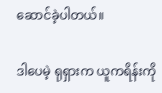ဆောင်ခဲ့ပါတယ်။

ဒါပေမဲ့ ရုရှားက ယူကရိန်းကို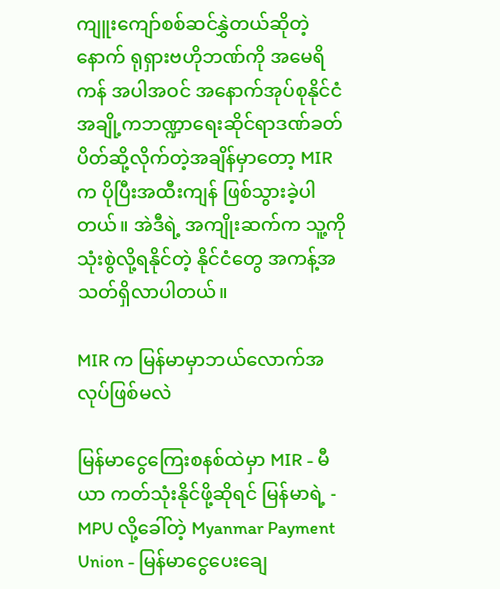ကျူးကျော်စစ်ဆင်နွှဲတယ်ဆိုတဲ့နောက် ရုရှားဗဟိုဘဏ်ကို အမေရိကန် အပါအဝင် အနောက်အုပ်စုနိုင်ငံအချို့ကဘဏ္ဍာရေးဆိုင်ရာဒဏ်ခတ်ပိတ်ဆို့လိုက်တဲ့အချိန်မှာတော့ MIR က ပိုပြီးအထီးကျန် ဖြစ်သွားခဲ့ပါတယ်။ အဲဒီရဲ့ အကျိုးဆက်က သူ့ကိုသုံးစွဲလို့ရနိုင်တဲ့ နိုင်ငံတွေ အကန့်အသတ်ရှိလာပါတယ်။

MIR က မြန်မာမှာဘယ်လောက်အလုပ်ဖြစ်မလဲ

မြန်မာငွေကြေးစနစ်ထဲမှာ MIR - မီယာ ကတ်သုံးနိုင်ဖို့ဆိုရင် မြန်မာရဲ့ - MPU လို့ခေါ်တဲ့ Myanmar Payment Union - မြန်မာငွေပေးချေ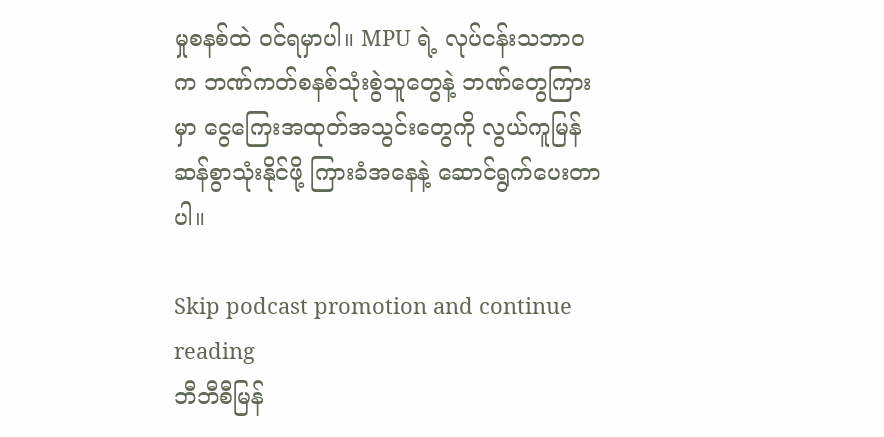မှုစနစ်ထဲ ဝင်ရမှာပါ။ MPU ရဲ့ လုပ်ငန်းသဘာဝက ဘဏ်ကတ်စနစ်သုံးစွဲသူတွေနဲ့ ဘဏ်တွေကြားမှာ ငွေကြေးအထုတ်အသွင်းတွေကို လွယ်ကူမြန်ဆန်စွာသုံးနိုင်ဖို့ ကြားခံအနေနဲ့ ဆောင်ရွက်ပေးတာပါ။

Skip podcast promotion and continue reading
ဘီဘီစီမြန်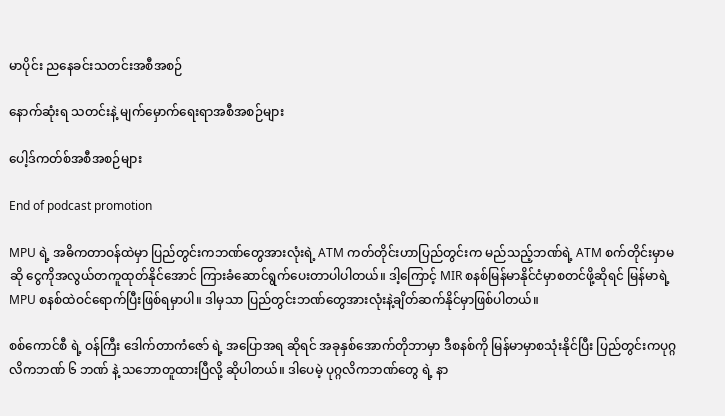မာပိုင်း ညနေခင်းသတင်းအစီအစဉ်

နောက်ဆုံးရ သတင်းနဲ့ မျက်မှောက်ရေးရာအစီအစဉ်များ

ပေါ့ဒ်ကတ်စ်အစီအစဉ်များ

End of podcast promotion

MPU ရဲ့ အဓိကတာဝန်ထဲမှာ ပြည်တွင်းကဘဏ်တွေအားလုံးရဲ့ ATM ကတ်တိုင်းဟာပြည်တွင်းက မည်သည့်ဘဏ်ရဲ့ ATM စက်တိုင်းမှာမဆို ငွေကိုအလွယ်တကူထုတ်နိုင်အောင် ကြားခံဆောင်ရွက်ပေးတာပါပါတယ်။ ဒါ့ကြောင့် MIR စနစ်မြန်မာနိုင်ငံမှာစတင်ဖို့ဆိုရင် မြန်မာရဲ့ MPU စနစ်ထဲဝင်ရောက်ပြီးဖြစ်ရမှာပါ။ ဒါမှသာ ပြည်တွင်းဘဏ်တွေအားလုံးနဲ့ချိတ်ဆက်နိုင်မှာဖြစ်ပါတယ်။

စစ်ကောင်စီ ရဲ့ ဝန်ကြီး ဒေါက်တာကံဇော် ရဲ့ အပြောအရ ဆိုရင် အခုနှစ်အောက်တိုဘာမှာ ဒီစနစ်ကို မြန်မာမှာစသုံးနိုင်ပြီး ပြည်တွင်းကပုဂ္ဂလိကဘဏ် ၆ ဘဏ် နဲ့ သဘောတူထားပြီလို့ ဆိုပါတယ်။ ဒါပေမဲ့ ပုဂ္ဂလိကဘဏ်တွေ ရဲ့ နာ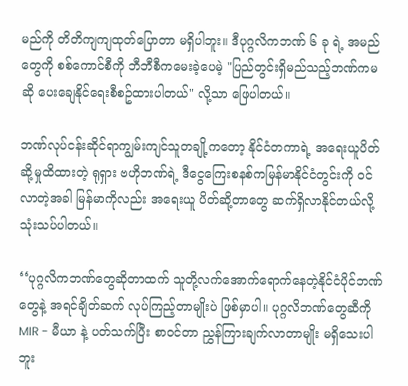မည်ကို တိတိကျကျထုတ်ပြောတာ မရှိပါဘူး။ ဒီပုဂ္ဂလိကဘဏ် ၆ ခု ရဲ့ အမည်တွေကို စစ်ကောင်စီကို ဘီဘီစီကမေးခဲ့ပေမဲ့ "ပြည်တွင်းရှိမည်သည့်ဘဏ်ကမဆို ပေးချေနိုင်ရေးစီစဥ်ထားပါတယ်" လို့သာ ဖြေပါတယ်။

ဘဏ်လုပ်ငန်းဆိုင်ရာကျွမ်းကျင်သူတချို့ကတော့ နိုင်ငံတကာရဲ့ အရေးယူပိတ်ဆို့မှုထိထားတဲ့ ရုရှား ဗဟိုဘဏ်ရဲ့ ဒီငွေကြေးစနစ်ကမြန်မာနိုင်ငံတွင်းကို ဝင်လာတဲ့အခါ မြန်မာကိုလည်း အရေးယူ ပိတ်ဆို့တာတွေ ဆက်ရှိလာနိုင်တယ်လို့ သုံးသပ်ပါတယ်။

‘‘ပုဂ္ဂလိကဘဏ်တွေဆိုတာထက် သူတို့လက်အောက်ရောက်နေတဲ့နိုင်ငံပိုင်ဘဏ်တွေနဲ့ အရင်ချိတ်ဆက် လုပ်ကြည့်တာမျိုးပဲ ဖြစ်မှာပါ။ ပုဂ္ဂလိဘဏ်တွေဆီကို MIR - မီယာ နဲ့ ပတ်သက်ပြီး စာဝင်တာ ညွှန်ကြားချက်လာတာမျိုး မရှိသေးပါဘူး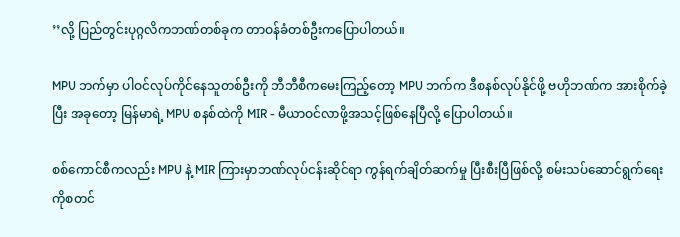’’လို့ ပြည်တွင်းပုဂ္ဂလိကဘဏ်တစ်ခုက တာဝန်ခံတစ်ဦးကပြောပါတယ်။

MPU ဘက်မှာ ပါဝင်လုပ်ကိုင်နေသူတစ်ဦးကို ဘီဘီစီကမေးကြည့်တော့ MPU ဘက်က ဒီစနစ်လုပ်နိုင်ဖို့ ဗဟိုဘဏ်က အားစိုက်ခဲ့ပြီး အခု‌တော့ မြန်မာရဲ့ MPU စနစ်ထဲကို MIR - မီယာဝင်လာဖို့အသင့်ဖြစ်နေပြီလို့ ပြောပါတယ်။

စစ်ကောင်စီကလည်း MPU နဲ့ MIR ကြားမှာဘဏ်လုပ်ငန်းဆိုင်ရာ ကွန်ရက်ချိတ်ဆက်မှု ပြီးစီးပြီဖြစ်လို့ စမ်းသပ်ဆောင်ရွက်ရေးကိုစတင်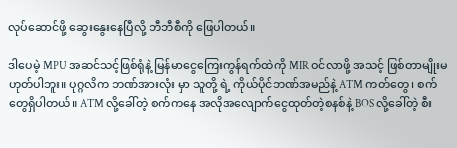လုပ်ဆောင်ဖို့ ဆွေးနွေးနေပြီလို့ ဘီဘီစီကို ဖြေပါတယ်။

ဒါပေမဲ့ MPU အဆင်သင့်ဖြစ်ရုံနဲ့ မြန်မာငွေကြေးကွန်ရက်ထဲကို MIR ဝင်လာဖို့ အသင့် ဖြစ်တာမျိုးမဟုတ်ပါဘူး။ ပုဂ္ဂလိက ဘဏ်အားလုံး မှာ သူတို့ ရဲ့ ကိုယ်ပိုင်ဘဏ်အမည်နဲ့ ATM ကတ်တွေ၊ စက်တွေရှိပါတယ်။ ATM လို့ခေါ်တဲ့ စက်ကနေ အလိုအလျောက်ငွေထုတ်တဲ့စနစ်နဲ့ BOS လို့ခေါ်တဲ့ စီး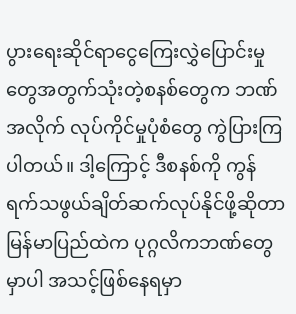ပွားရေးဆိုင်ရာငွေကြေးလွှဲပြောင်းမှုတွေအတွက်သုံးတဲ့စနစ်တွေက ဘဏ်အလိုက် လုပ်ကိုင်မှုပုံစံတွေ ကွဲပြားကြပါတယ်။ ဒါ့ကြောင့် ဒီစနစ်ကို ကွန်ရက်သဖွယ်ချိတ်ဆက်လုပ်နိုင်ဖို့ဆိုတာ မြန်မာပြည်ထဲက ပုဂ္ဂလိကဘဏ်တွေမှာပါ အသင့်ဖြစ်နေရမှာ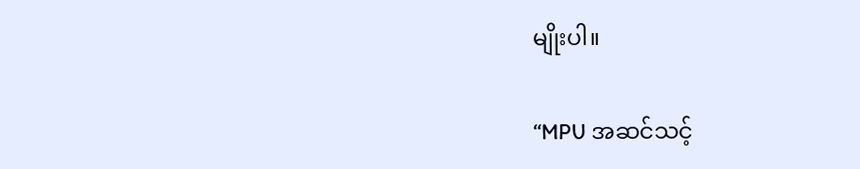မျိုးပါ။

‘‘MPU အဆင်သင့်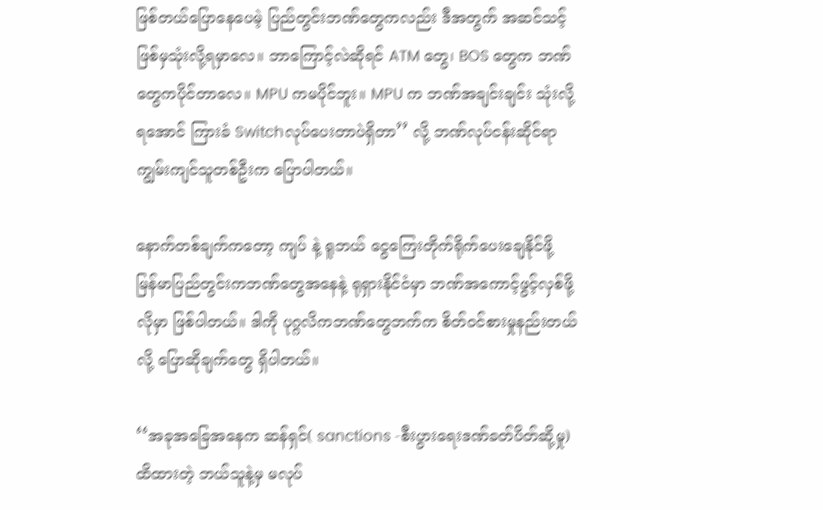ဖြစ်တယ်ပြောနေပေမဲ့ ပြည်တွင်းဘဏ်တွေကလည်း ဒီအတွက် အဆင်သင့်ဖြစ်မှသုံးလို့ရမှာလေ။ ဘာကြောင့်လဲဆိုရင် ATM တွေ၊ BOS တွေက ဘဏ်တွေကပိုင်တာလေ။ MPU ကမပိုင်ဘူး။ MPU က ဘဏ်အချင်းချင်း သုံးလို့ရအောင် ကြားခံ Switchလုပ်ပေးတာပဲရှိတာ’’ လို့ ဘဏ်လုပ်ငန်းဆိုင်ရာကျွမ်းကျင်သူတစ်ဦးက ပြောပါတယ်။

နောက်တစ်ချက်ကတော့ ကျပ် နဲ့ ရူဘယ် ငွေကြေးတိုက်ရိုက်ပေးချေနိုင်ဖို့ မြန်မာပြည်တွင်းကဘဏ်တွေအနေနဲ့ ရုရှားနိုင်ငံမှာ ဘဏ်အကောင့်ဖွင့်လှစ်ဖို့လိုမှာ ဖြစ်ပါတယ်။ ဒါကို ပုဂ္ဂလိကဘဏ်တွေဘက်က စိတ်ဝင်စားမှုနည်းတယ်လို့ ပြောဆိုချက်တွေ ရှိပါတယ်။

‘‘အခုအခြေအနေက ဆန်ရှင်( sanctions -စီးပွားရေးဒဏ်ခတ်ပိတ်ဆို့မှု) ထိထားတဲ့ ဘယ်သူနဲ့မှ မလုပ်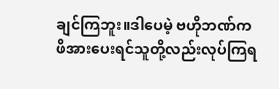ချင်ကြဘူး။ဒါပေမဲ့ ဗဟိုဘဏ်က ဖိအားပေးရင်သူတို့လည်းလုပ်ကြရ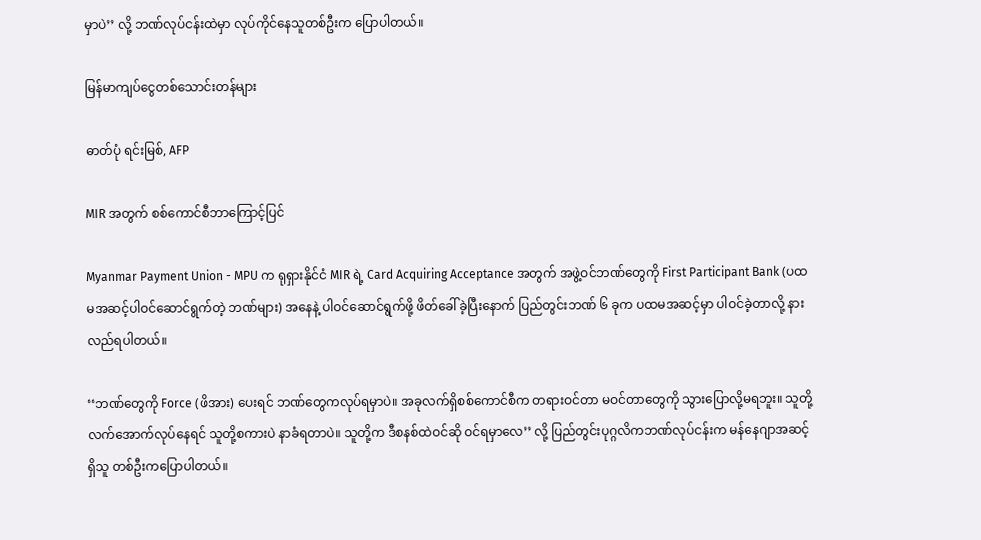မှာပဲ’’ လို့ ဘဏ်လုပ်ငန်းထဲမှာ လုပ်ကိုင်နေသူတစ်ဦးက ပြောပါတယ်။

မြန်မာကျပ်ငွေတစ်သောင်းတန်များ

ဓာတ်ပုံ ရင်းမြစ်, AFP

MIR အတွက် စစ်ကောင်စီဘာကြောင့်ပြင်

Myanmar Payment Union - MPU က ရုရှားနိုင်ငံ MIR ရဲ့ Card Acquiring Acceptance အတွက် အဖွဲ့ဝင်ဘဏ်တွေကို First Participant Bank (ပထမအဆင့်ပါဝင်ဆောင်ရွက်တဲ့ ဘဏ်များ) အနေနဲ့ ပါဝင်ဆောင်ရွက်ဖို့ ဖိတ်ခေါ်ခဲ့ပြီးနောက် ပြည်တွင်းဘဏ် ၆ ခုက ပထမအဆင့်မှာ ပါဝင်ခဲ့တာလို့ နားလည်ရပါတယ်။

‘‘ဘဏ်တွေကို Force (ဖိအား) ပေးရင် ဘဏ်တွေကလုပ်ရမှာပဲ။ အခုလက်ရှိစစ်ကောင်စီက တရားဝင်တာ မဝင်တာတွေကို သွားပြောလို့မရဘူး။ သူတို့လက်အောက်လုပ်နေရင် သူတို့စကားပဲ နာခံရတာပဲ။ သူတို့က ဒီစနစ်ထဲဝင်ဆို ဝင်ရမှာလေ’’ လို့ ပြည်တွင်းပုဂ္ဂလိကဘဏ်လုပ်ငန်းက မန်နေဂျာအဆင့်ရှိသူ တစ်ဦးကပြောပါတယ်။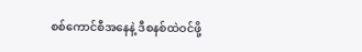စစ်ကောင်စီအနေနဲ့ ဒီစနစ်ထဲဝင်ဖို့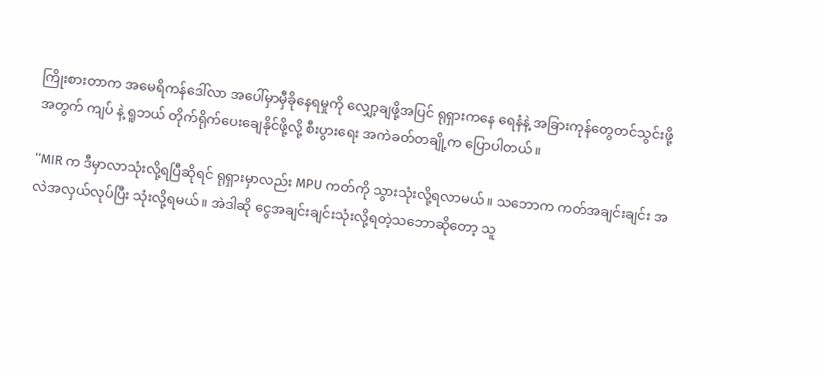ကြိုးစားတာက အမေရိကန်ဒေါ်လာ အပေါ်မှာမှီခိုနေရမှုကို လျှော့ချဖို့အပြင် ရုရှားကနေ ရေနံနဲ့ အခြားကုန်တွေတင်သွင်းဖို့အတွက် ကျပ် နဲ့ ရူဘယ် တိုက်ရိုက်ပေးချေနိုင်ဖို့လို့ စီးပွားရေး အကဲခတ်တချို့က ပြောပါတယ်။

‘‘MIR က ဒီမှာလာသုံးလို့ရပြီဆိုရင် ရုရှားမှာလည်း MPU ကတ်ကို သွားသုံးလို့ရလာမယ်။ သဘောက ကတ်အချင်းချင်း အလဲအလှယ်လုပ်ပြီး သုံးလို့ရမယ်။ အဲဒါဆို ငွေအချင်းချင်းသုံးလို့ရတဲ့သဘောဆိုတော့ သူ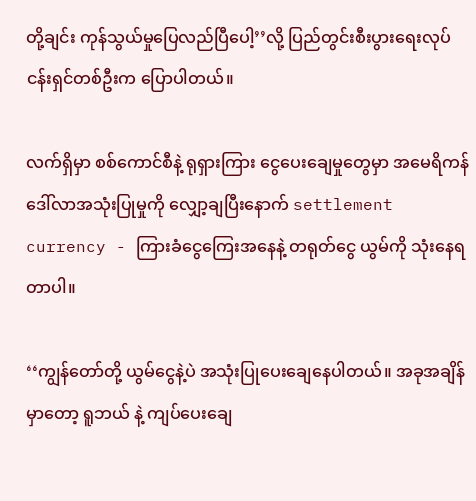တို့ချင်း ကုန်သွယ်မှုပြေလည်ပြီ‌ပေါ့’’လို့ ပြည်တွင်းစီးပွားရေးလုပ်ငန်းရှင်တစ်ဦးက ပြောပါတယ်။

လက်ရှိမှာ စစ်ကောင်စီနဲ့ ရုရှားကြား ငွေပေးချေမှုတွေမှာ အမေရိကန်ဒေါ်လာအသုံးပြုမှုကို လျှော့ချပြီးနောက် settlement currency - ကြားခံငွေကြေးအနေနဲ့ တရုတ်ငွေ ယွမ်ကို သုံးနေရတာပါ။

‘‘ကျွန်တော်တို့ ယွမ်ငွေနဲ့ပဲ အသုံးပြုပေးချေနေပါတယ်။ အခုအချိန်မှာတော့ ရူဘယ် နဲ့ ကျပ်ပေးချေ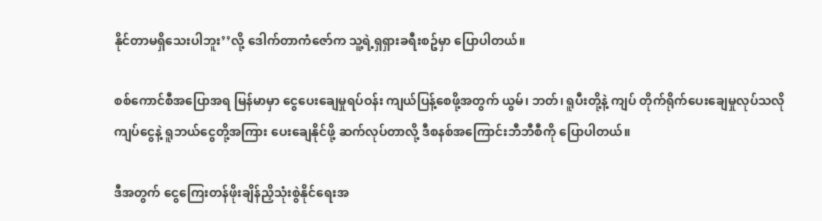နိုင်တာမရှိသေးပါဘူး’’လို့ ဒေါက်တာကံဇော်က သူ့ရဲ့ရှရှားခရီးစဥ်မှာ ပြောပါတယ်။

စစ်ကောင်စီအပြောအရ မြန်မာမှာ ငွေပေးချေမှုရပ်ဝန်း ကျယ်ပြန့်စေဖို့အတွက် ယွမ်၊ ဘတ်၊ ရူပီးတို့နဲ့ ကျပ် တိုက်ရိုက်ပေးချေမှုလုပ်သလို ကျပ်ငွေနဲ့ ရူဘယ်ငွေတို့အကြား ပေးချေနိုင်ဖို့ ဆက်လုပ်တာလို့ ဒီစနစ်အကြောင်းဘီဘီစီကို ပြောပါတယ်။

ဒီအတွက် ငွေကြေးတန်ဖိုးချိန်ညှိသုံးစွဲနိုင်ရေးအ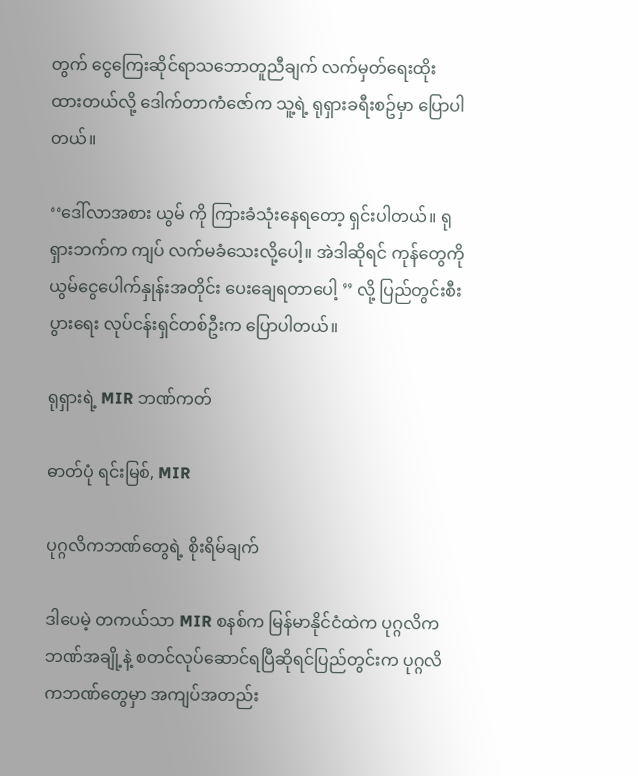တွက် ငွေကြေးဆိုင်ရာသဘောတူညီချက် လက်မှတ်ရေးထိုးထားတယ်လို့ ‌ဒေါက်တာကံဇော်က သူ့ရဲ့ ရုရှားခရီးစဥ်မှာ ပြောပါတယ်။

‘‘ဒေါ်လာအစား ယွမ် ကို ကြားခံသုံးနေရတော့ ရှင်းပါတယ်။ ရုရှားဘက်က ကျပ် လက်မခံသေးလို့ပေါ့။ အဲဒါဆိုရင် ကုန်တွေကို ယွမ်ငွေပေါက်နှုန်းအတိုင်း ပေးချေရတာပေါ့ ’’ လို့ ပြည်တွင်းစီးပွားရေး လုပ်ငန်းရှင်တစ်ဦးက ပြောပါတယ်။

ရုရှားရဲ့ MIR ဘဏ်ကတ်

ဓာတ်ပုံ ရင်းမြစ်, MIR

ပုဂ္ဂလိကဘဏ်တွေရဲ့ စိုးရိမ်ချက်

ဒါပေမဲ့ တကယ်သာ MIR စနစ်က မြန်မာနိုင်ငံထဲက ပုဂ္ဂလိကဘဏ်အချို့နဲ့ စတင်လုပ်ဆောင်ရပြီဆိုရင်ပြည်တွင်းက ပုဂ္ဂလိကဘဏ်တွေမှာ အကျပ်အတည်း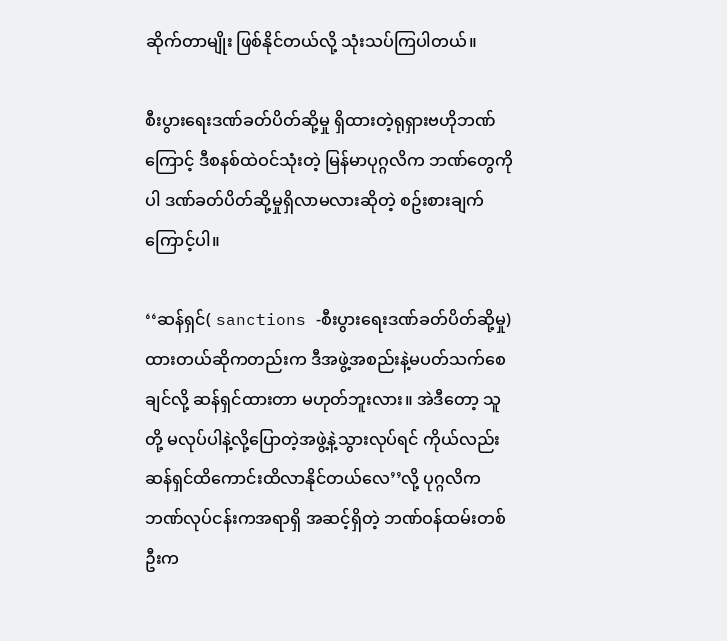ဆိုက်တာမျိုး ဖြစ်နိုင်တယ်လို့ သုံးသပ်ကြပါတယ်။

စီးပွားရေးဒဏ်ခတ်ပိတ်ဆို့မှု ရှိထားတဲ့ရုရှားဗဟိုဘဏ်ကြောင့် ဒီစနစ်ထဲဝင်သုံးတဲ့ မြန်မာပုဂ္ဂလိက ဘဏ်တွေကိုပါ ဒဏ်ခတ်ပိတ်ဆို့မှုရှိလာမလားဆိုတဲ့ စဥ်းစားချက်ကြောင့်ပါ။

‘‘ဆန်ရှင်( sanctions -စီးပွားရေးဒဏ်ခတ်ပိတ်ဆို့မှု) ထားတယ်ဆိုကတည်းက ဒီအဖွဲ့အစည်းနဲ့မပတ်သက်စေချင်လို့ ဆန်ရှင်ထားတာ မဟုတ်ဘူးလား။ အဲဒီတော့ သူတို့ မလုပ်ပါနဲ့လို့ပြောတဲ့အဖွဲ့နဲ့သွားလုပ်ရင် ကိုယ်လည်း ဆန်ရှင်ထိကောင်းထိလာနိုင်တယ်လေ’’လို့ ပုဂ္ဂလိကဘဏ်လုပ်ငန်းကအရာရှိ အဆင့်ရှိတဲ့ ဘဏ်ဝန်ထမ်းတစ်ဦးက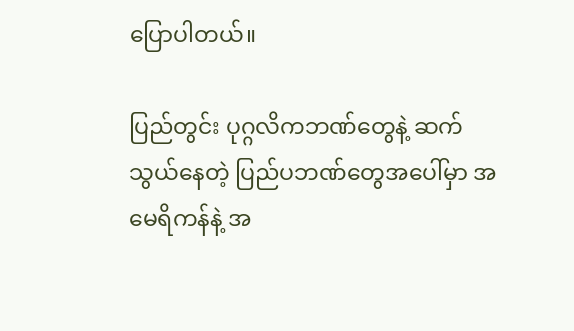ပြောပါတယ်။

ပြည်တွင်း ပုဂ္ဂလိကဘဏ်တွေနဲ့ ဆက်သွယ်နေတဲ့ ပြည်ပဘဏ်တွေအပေါ်မှာ အမေရိကန်နဲ့ အ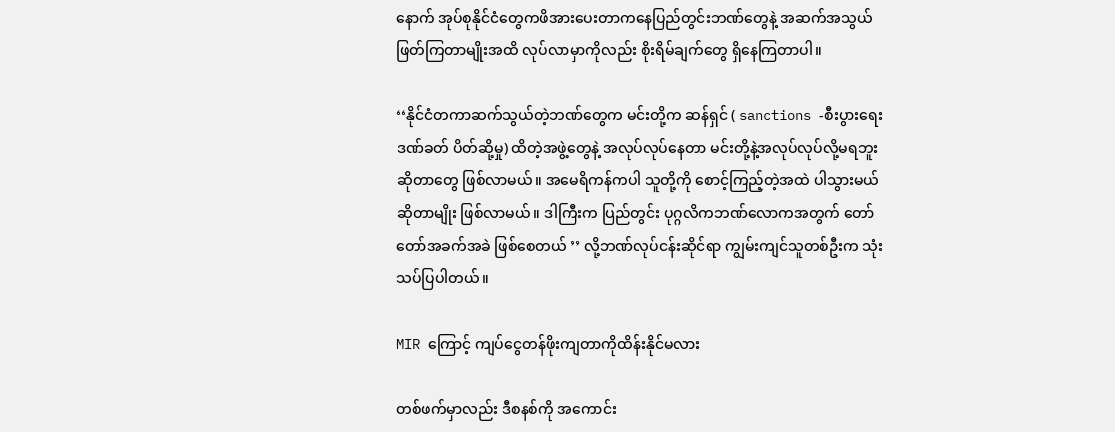နောက် အုပ်စုနိုင်ငံတွေကဖိအားပေးတာကနေပြည်တွင်းဘဏ်တွေနဲ့ အဆက်အသွယ်ဖြတ်ကြတာမျိုးအထိ လုပ်လာမှာကိုလည်း စိုးရိမ်ချက်တွေ ရှိနေကြတာပါ။

‘‘နိုင်ငံတကာဆက်သွယ်တဲ့ဘဏ်တွေက မင်းတို့က ဆန်ရှင် ( sanctions -စီးပွားရေးဒဏ်ခတ် ပိတ်ဆို့မှု) ထိတဲ့အဖွဲ့တွေနဲ့ အလုပ်လုပ်နေတာ မင်းတို့နဲ့အလုပ်လုပ်လို့မရဘူးဆိုတာတွေ ဖြစ်လာမယ်။ အမေရိကန်ကပါ သူတို့ကို စောင့်ကြည့်တဲ့အထဲ ပါသွားမယ်ဆိုတာမျိုး ဖြစ်လာမယ်။ ဒါကြီးက ပြည်တွင်း ပုဂ္ဂလိကဘဏ်လောကအတွက် တော်တော်အခက်အခဲ ဖြစ်စေတယ် ’’ လို့ဘဏ်လုပ်ငန်းဆိုင်ရာ ကျွမ်းကျင်သူတစ်ဦးက သုံးသပ်ပြပါတယ်။

MIR ကြောင့် ကျပ်ငွေတန်ဖိုးကျတာကိုထိန်းနိုင်မလား

တစ်ဖက်မှာလည်း ဒီစနစ်ကို အကောင်း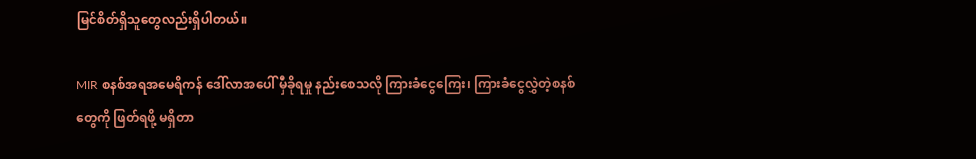မြင်စိတ်ရှိသူတွေလည်းရှိပါတယ်။

MIR စနစ်အရအမေရိကန် ဒေါ်လာအပေါ် မှီခိုရမှု နည်းစေသလို ကြားခံငွေကြေး၊ ကြားခံငွေလွှဲတဲ့စနစ်တွေကို ဖြတ်ရဖို့ မရှိတာ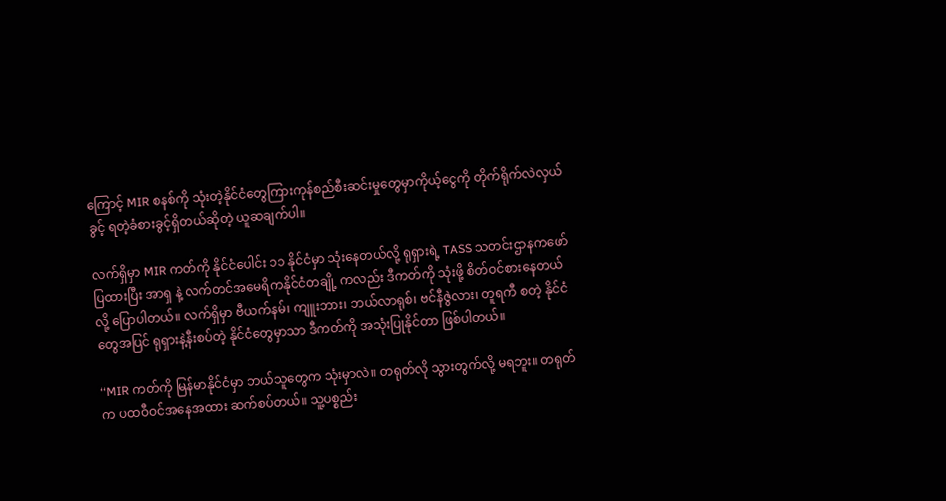ကြောင့် MIR စနစ်ကို သုံးတဲ့နိုင်ငံတွေကြားကုန်စည်စီးဆင်းမှုတွေမှာကိုယ့်ငွေကို တိုက်ရိုက်လဲလှယ်ခွင့် ရတဲ့ခံစားခွင့်ရှိတယ်ဆိုတဲ့ ယူဆချက်ပါ။

လက်ရှိမှာ MIR ကတ်ကို နိုင်ငံပေါင်း ၁၁ နိုင်ငံမှာ သုံးနေတယ်လို့ ရုရှားရဲ့ TASS သတင်းဌာနကဖော်ပြထားပြီး အာရှ နဲ့ လက်တင်အမေရိကနိုင်ငံတချို့ ကလည်း ဒီကတ်ကို သုံးဖို့ စိတ်ဝင်စားနေတယ်လို့ ပြောပါတယ်။ လက်ရှိမှာ ဗီယက်နမ်၊ ကျူးဘား၊ ဘယ်လာရုစ်၊ ဗင်နီဇွဲလား၊ တူရကီ စတဲ့ နိုင်ငံတွေအပြင် ရုရှားနဲ့နီးစပ်တဲ့ နိုင်ငံတွေမှာသာ ဒီကတ်ကို အသုံးပြုနိုင်တာ ဖြစ်ပါတယ်။

‘‘MIR ကတ်ကို မြန်မာနိုင်ငံမှာ ဘယ်သူတွေက သုံးမှာလဲ။ တရုတ်လို သွားတွက်လို့ မရဘူး။ တရုတ်က ပထဝီဝင်အနေအထား ဆက်စပ်တယ်။ သူ့ပစ္စည်း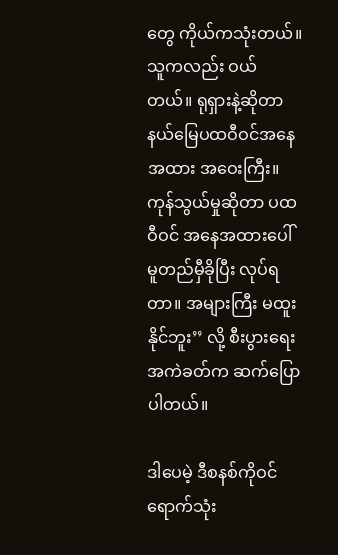တွေ ကိုယ်ကသုံးတယ်။ သူကလည်း ဝယ်တယ်။ ရုရှားနဲ့ဆိုတာ နယ်မြေပထဝီဝင်အနေအထား အဝေးကြီး။ ကုန်သွယ်မှုဆိုတာ ပထဝီဝင် အနေအထားပေါ် မူတည်မှီခိုပြီး လုပ်ရတာ။ အများကြီး မထူးနိုင်ဘူး’’ လို့ စီးပွားရေးအကဲခတ်က ဆက်ပြောပါတယ်။

ဒါပေမဲ့ ဒီစနစ်ကိုဝင်ရောက်သုံး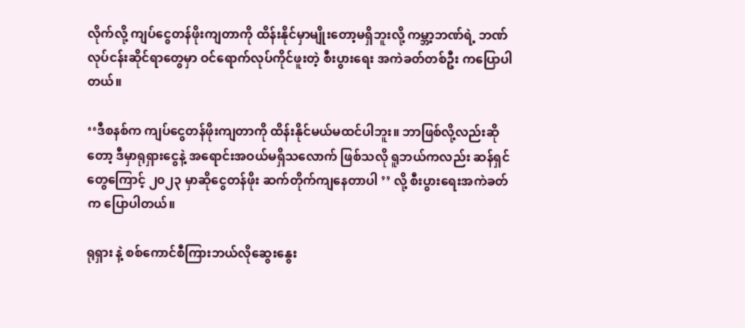လိုက်လို့ ကျပ်ငွေတန်ဖိုးကျတာကို ထိန်းနိုင်မှာမျိုးတော့မရှိဘူးလို့ ကမ္ဘာ့ဘဏ်ရဲ့ ဘဏ်လုပ်ငန်းဆိုင်ရာတွေမှာ ဝင်ရောက်လုပ်ကိုင်ဖူးတဲ့ စီးပွားရေး အကဲခတ်တစ်ဦး ကပြောပါတယ်။

‘‘ဒီစနစ်က ကျပ်ငွေတန်ဖိုးကျတာကို ထိန်းနိုင်မယ်မထင်ပါဘူး။ ဘာဖြစ်လို့လည်းဆိုတော့ ဒီမှာရုရှားငွေနဲ့ အရောင်းအဝယ်မရှိသလောက် ဖြစ်သလို ရူဘယ်ကလည်း ဆန်ရှင်တွေကြောင့် ၂၀၂၃ မှာဆိုငွေတန်ဖိုး ဆက်တိုက်ကျနေတာ‌ပါ ’’ လို့ ‌စီးပွားရေးအကဲခတ်က ပြောပါတယ်။

ရုရှား နဲ့ စစ်ကောင်စီကြားဘယ်လိုဆွေးနွေး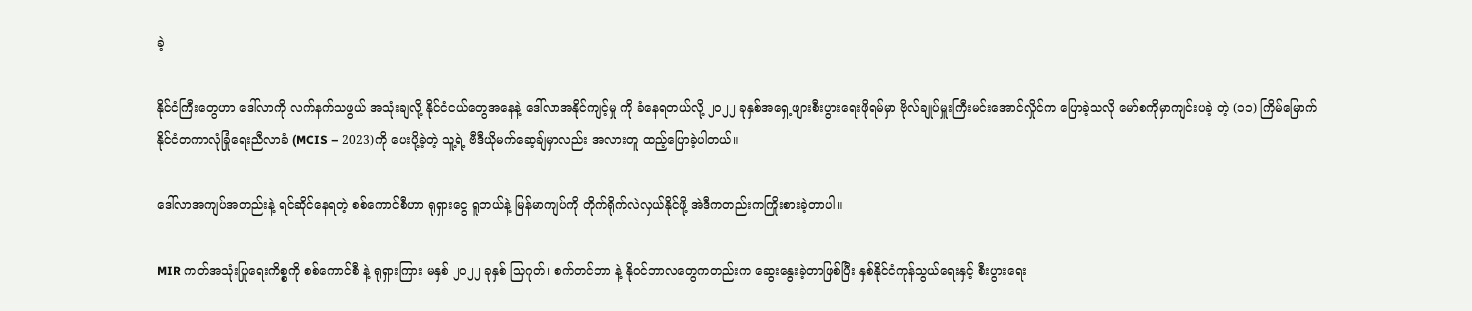ခဲ့

နိုင်ငံကြီးတွေဟာ ဒေါ်လာကို လက်နက်သဖွယ် အသုံးချလို့ နိုင်ငံငယ်တွေအနေနဲ့ ဒေါ်လာအနိုင်ကျင့်မှု ကို ခံနေရတယ်လို့ ၂၀၂၂ ခုနှစ်အရှေ့ဖျားစီးပွားရေးဖိုရမ်မှာ ဗိုလ်ချုပ်မှူးကြီးမင်းအောင်လှိုင်က ပြောခဲ့သလို မော်စကိုမှာကျင်းပခဲ့ တဲ့ (၁၁) ကြိမ်မြောက် နိုင်ငံတကာလုံခြုံရေးညီလာခံ (MCIS – 2023)ကို ပေးပို့ခဲ့တဲ့ သူ့ရဲ့ ဗီဒီယိုမက်ဆေ့ချ်မှာလည်း အလားတူ ထည့်ပြောခဲ့ပါတယ်။

ဒေါ်လာအကျပ်အတည်းနဲ့ ရင်ဆိုင်နေရတဲ့ စစ်ကောင်စီဟာ ရုရှားငွေ ရူဘယ်နဲ့ မြန်မာကျပ်ကို တိုက်ရိုက်လဲလှယ်နိုင်ဖို့ အဲဒီကတည်းကကြိုးစားခဲ့တာပါ။

MIR ကတ်အသုံးပြုရေးကိစ္စကို စစ်ကောင်စီ နဲ့ ရုရှားကြား မနှစ် ၂၀၂၂ ခုနှစ် သြဂုတ်၊ စက်တင်ဘာ နဲ့ နိုဝင်ဘာလတွေကတည်းက ဆွေးနွေးခဲ့တာဖြစ်ပြီး နှစ်နိုင်ငံကုန်သွယ်ရေးနှင့် စီးပွားရေး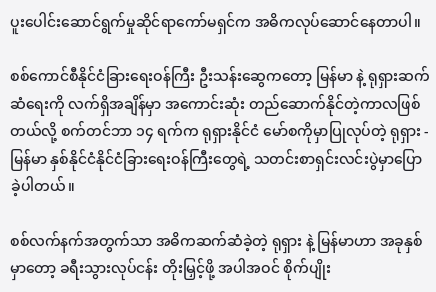ပူးပေါင်းဆောင်ရွက်မှုဆိုင်ရာကော်မရှင်က အဓိကလုပ်ဆောင်နေတာပါ။

စစ်ကောင်စီနိုင်ငံခြားရေးဝန်ကြီး ဦးသန်းဆွေက‌တော့ မြန်မာ နဲ့ ရုရှားဆက်ဆံရေးကို လက်ရှိအချိန်မှာ အကောင်းဆုံး တည်ဆောက်နိုင်တဲ့ကာလဖြစ်တယ်လို့ စက်တင်ဘာ ၁၄ ရက်က ရုရှားနိုင်ငံ မော်စကိုမှာပြုလုပ်တဲ့ ရုရှား - မြန်မာ နှစ်နိုင်ငံနိုင်ငံခြားရေးဝန်ကြီးတွေရဲ့ သတင်းစာရှင်းလင်းပွဲမှာပြောခဲ့ပါတယ်။

စစ်လက်နက်အတွက်သာ အဓိကဆက်ဆံခဲ့တဲ့ ရုရှား နဲ့ မြန်မာဟာ အခုနှစ်မှာတော့ ခရီးသွားလုပ်ငန်း တိုးမြှင့်ဖို့ အပါအဝင် စိုက်ပျိုး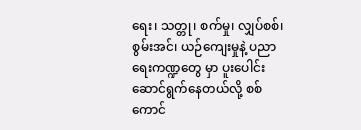ရေး၊ သတ္တု၊ စက်မှု၊ လျှပ်စစ်၊ စွမ်းအင်၊ ယဉ်ကျေးမှုနဲ့ ပညာရေးကဏ္ဍတွေ မှာ ပူးပေါင်းဆောင်ရွက်နေတယ်လို့ စစ်ကောင်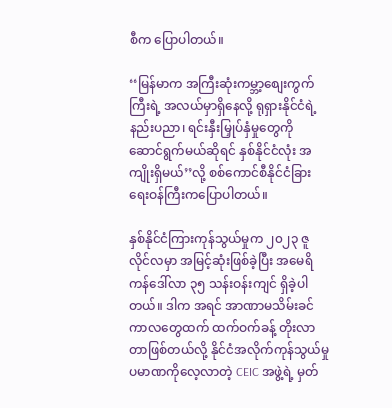စီက ပြောပါတယ်။

‘‘မြန်မာက အကြီးဆုံးကမ္ဘာ့စျေးကွက်ကြီးရဲ့ အလယ်မှာရှိနေလို့ ရုရှားနိုင်ငံရဲ့ နည်းပညာ၊ ရင်းနှီးမြှုပ်နှံမှုတွေကို ဆောင်ရွက်မယ်ဆိုရင် နှစ်နိုင်ငံလုံး အကျိုးရှိမယ်’’လို့ စစ်ကောင်စီနိုင်ငံခြားရေးဝန်ကြီးကပြောပါတယ်။

နှစ်နိုင်ငံကြားကုန်သွယ်မှုက ၂၀၂၃ ဇူလိုင်လမှာ အမြင့်ဆုံးဖြစ်ခဲ့ပြီး အမေရိကန်ဒေါ်လာ ၃၅ သန်းဝန်းကျင် ရှိခဲ့ပါတယ်။ ဒါက အရင် အာဏာမသိမ်းခင်ကာလတွေထက် ထက်ဝက်ခန့် တိုးလာတာဖြစ်တယ်လို့ နိုင်ငံအလိုက်ကုန်သွယ်မှုပမာဏကိုလေ့လာတဲ့ CEIC အဖွဲ့ရဲ့ မှတ်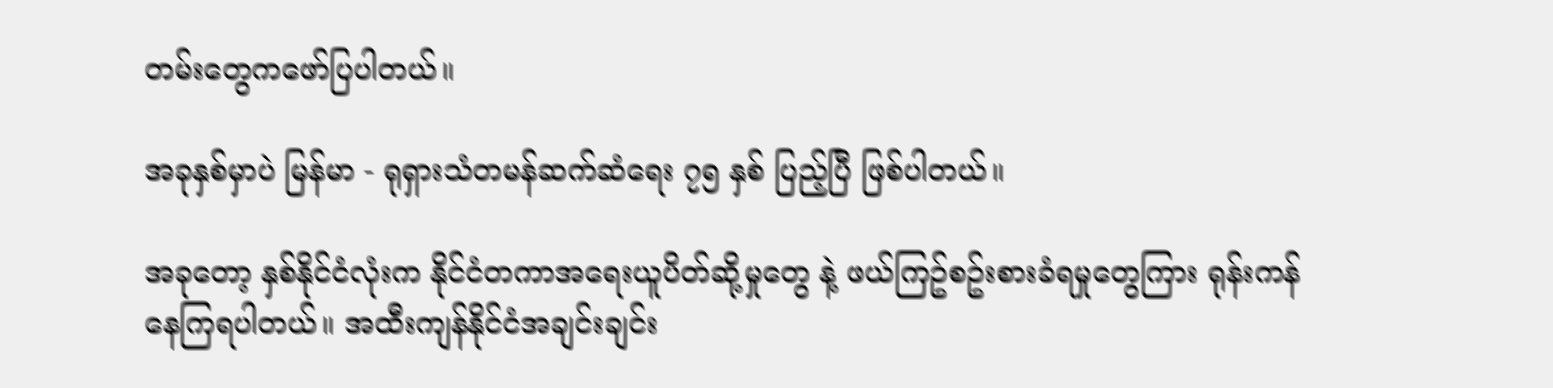တမ်းတွေကဖော်ပြပါတယ်။

အခုနှစ်မှာပဲ မြန်မာ - ရုရှားသံတမန်ဆက်ဆံရေး ၇၅ နှစ် ပြည့်ပြီ ဖြစ်ပါတယ်။

အခုတော့ နှစ်နိုင်ငံလုံးက နိုင်ငံတကာအရေးယူပိတ်ဆို့မှုတွေ နဲ့ ဖယ်ကြဥ်စဥ်းစားခံရမှုတွေကြား ရုန်းကန်နေကြရပါတယ်။ အထီးကျန်နိုင်ငံအချင်းချင်း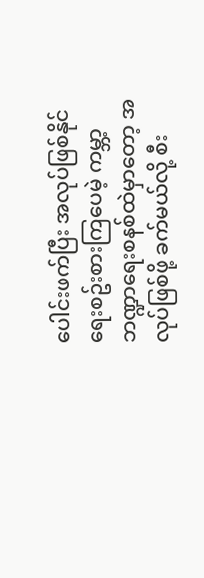ပေါင်းဖက်ပြီး အလုပ်ဖြစ်နိုင်ရေးစဥ်းစားကြပေမဲ့ ကမ္ဘာ့ဘဏ္ဍာရေးစနစ်ထဲမှာတော့ အလုပ်ဖြစ်ဖို့ ခက်မယ်လို့ စီး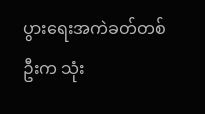ပွားရေးအကဲခတ်တစ်ဦးက သုံး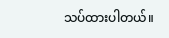သပ်ထားပါတယ်။